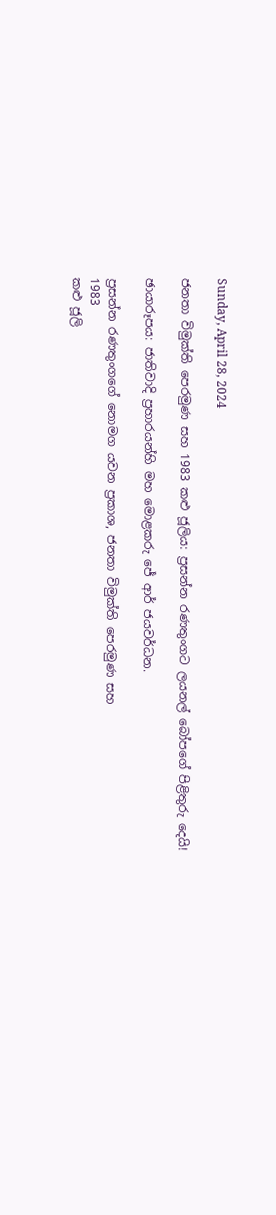Sunday, April 28, 2024

ජනතා විමුක්ති පෙරමුණ සහ 1983 කළු ජූලිය: ප්‍රසන්න රණතුංගට ලයනල් බෝපගේ පිළිතුරු දෙයි!

ඡායාරූපය: ජාතිවාදි ප්‍රහාරයන්හි මහ මොළකරු ජේ ආර් ජයවර්ධන.

ප්‍රසන්න රණතුංගගේ නොමග යවන ප්‍රකාශ, ජනතා විමුක්ති පෙරමුණ සහ
1983
කළු ජූලි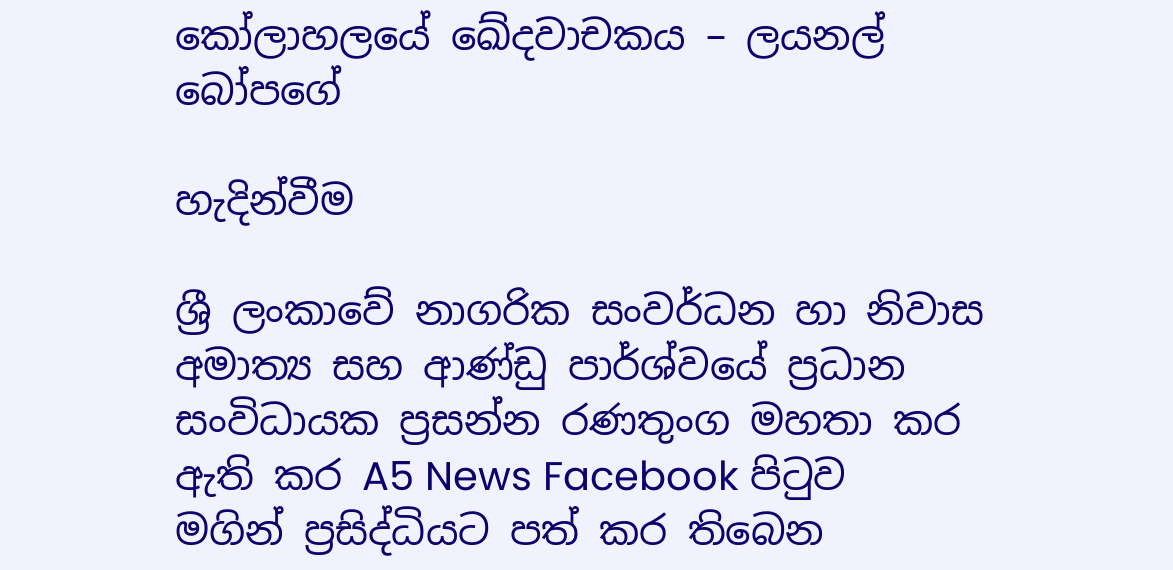කෝලාහලයේ ඛේදවාචකය – ලයනල් බෝපගේ

හැදින්වීම

ශ්‍රී ලංකාවේ නාගරික සංවර්ධන හා නිවාස අමාත්‍ය සහ අ‍ාණ්ඩු පාර්ශ්වයේ ප්‍රධාන සංවිධායක ප්‍රසන්න රණතුංග මහතා කර ඇති කර A5 News Facebook පිටුව මගින් ප්‍රසිද්ධියට පත් කර තිබෙන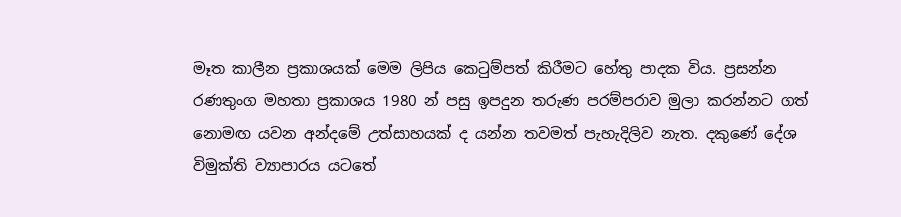මෑත කාලීන ප්‍රකාශයක් මෙම ලිපිය කෙටුම්පත් කිරීමට හේතු පාදක විය. ප්‍රසන්න රණතුංග මහතා ප්‍රකාශය 1980 න් පසු ඉපදුන තරුණ පරම්පරාව මුලා කරන්නට ගත් නොමඟ යවන අන්දමේ උත්සාහයක් ද යන්න තවමත් පැහැදිලිව නැත. දකුණේ දේශ විමුක්ති ව්‍යාපාරය යටතේ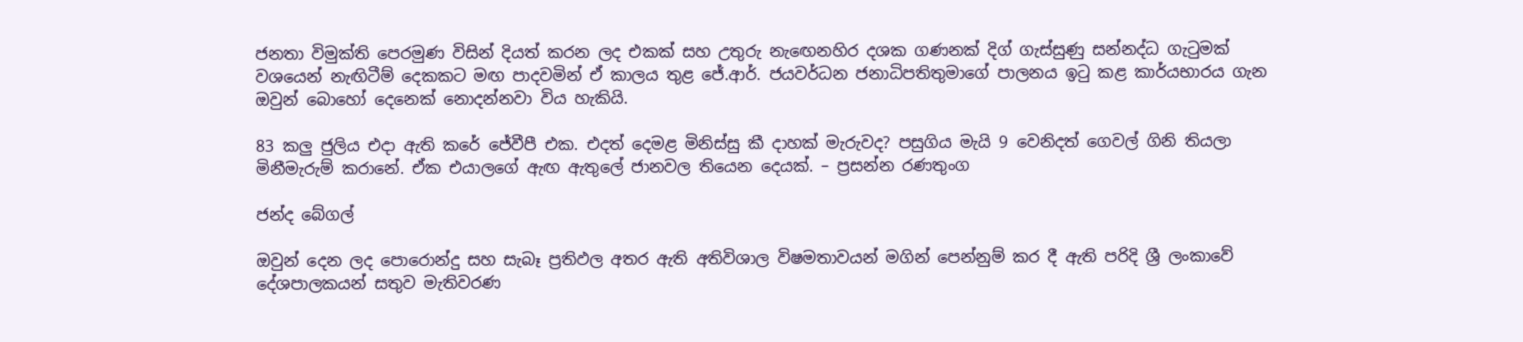ජනතා විමුක්ති පෙරමුණ විසින් දියත් කරන ලද එකක් සහ උතුරු නැඟෙනහිර දශක ගණනක් දිග් ගැස්සුණු සන්නද්ධ ගැටුමක් වශයෙන් නැඟිටීම් දෙකකට මඟ පාදවමින් ඒ කාලය තුළ ජේ.ආර්. ජයවර්ධන ජනාධිපතිතුමාගේ පාලනය ඉටු කළ කාර්යභාරය ගැන ඔවුන් බොහෝ දෙනෙක් නොදන්නවා විය හැකියි.

83 කලු ජුලිය එදා ඇති කරේ ජේවීපී එක. එදත් දෙමළ මිනිස්සු කී දාහක් මැරුවද? පසුගිය මැයි 9 වෙනිදත් ගෙවල් ගිනි තියලා මිනීමැරුම් කරානේ. ඒක එයාලගේ ඇඟ ඇතුලේ ජානවල තියෙන දෙයක්. – ප්‍රසන්න රණතුංග

ජන්ද බේගල්

ඔවුන් දෙන ලද පොරොන්දු සහ සැබෑ ප්‍රතිඵල අතර ඇති අතිවිශාල විෂමතාවයන් මගින් පෙන්නුම් කර දී ඇති පරිදි ශ්‍රී ලංකාවේ දේශපාලකයන් සතුව මැතිවරණ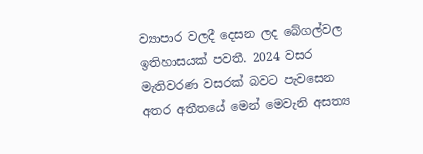ව්‍යාපාර වලදී දෙසන ලද බේගල්වල ඉතිහාසයක් පවතී. 2024 වසර මැතිවරණ වසරක් බවට පැවසෙන අතර අතීතයේ මෙන් මෙවැනි අසත්‍ය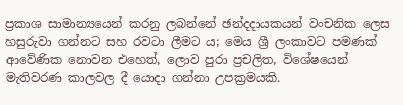ප්‍රකාශ සාමාන්‍යයෙන් කරනු ලබන්නේ ඡන්දදායකයන් වංචනික ලෙස හසුරුවා ගන්නට සහ රවටා ලීමට ය; මෙය ශ්‍රී ලංකාවට පමණක් ආවේණික නොවන එහෙත්, ලොව පුරා ප්‍රචලිත, විශේෂයෙන් මැතිවරණ කාලවල දී යොදා ගන්නා උපක්‍රමයකි.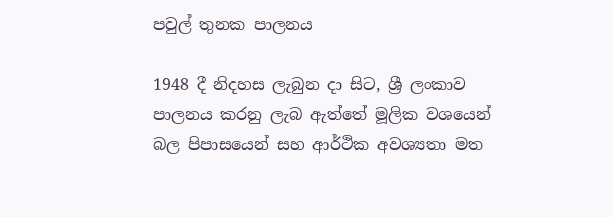පවුල් තුනක පාලනය

1948 දී නිදහස ලැබුන දා සිට, ශ්‍රී ලංකාව පාලනය කරනු ලැබ ඇත්තේ මූලික වශයෙන් බල පිපාසයෙන් සහ ආර්ථික අවශ්‍යතා මත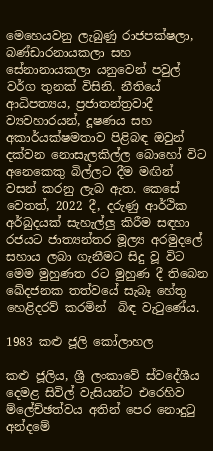මෙහෙයවනු ලැබුණු රාජපක්ෂලා, බණ්ඩාරනායකලා සහ සේනානායකලා යනුවෙන් පවුල් වර්ග තුනක් විසිනි. නීතියේ ආධිපත්‍යය, ප්‍රජාතන්ත්‍රවාදී ව්‍යවහාරයන්, දූෂණය සහ අකාර්යක්ෂමතාව පිළිබඳ ඔවුන් දක්වන නොසැලකිල්ල බොහෝ විට අනෙකෙකු බිල්ලට දීම මඟින්  වසන් කරනු ලැබ ඇත. කෙසේ වෙතත්, 2022 දී, දරුණු ආර්ථික අර්බුදයක් සැහැල්ලු කිරීම සඳහා රජයට ජාත්‍යන්තර මූල්‍ය අරමුදලේ සහාය ලබා ගැනීමට සිදු වූ විට මෙම මුහුණත රට මුහුණ දී තිබෙන ඛේදජනක තත්වයේ සැබෑ හේතු හෙළිදරව් කරමින්  බිඳ වැටුණේය.

1983 කළු ජූලි කෝලාහල

කළු ජූලිය, ශ්‍රී ලංකාවේ ස්වදේශීය දෙමළ සිවිල් වැසියන්ට එරෙහිව ම්ලේච්ඡත්වය අතින් පෙර නොදුටු අන්දමේ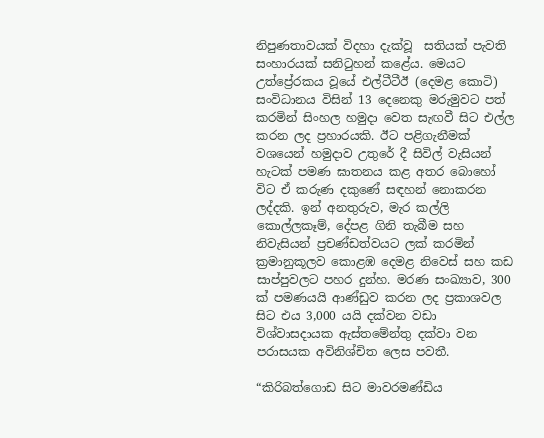නිපුණතාවයක් විදහා දැක්වූ  සතියක් පැවති සංහාරයක් සනිටුහන් කළේය. මෙයට උත්ප්‍රේරකය වූයේ එල්ටීටීඊ (දෙමළ කොටි) සංවිධානය විසින් 13 දෙනෙකු මරුමුවට පත් කරමින් සිංහල හමුදා වෙත සැඟවී සිට එල්ල කරන ලද ප්‍රහාරයකි. ඊට පළිගැනීමක් වශයෙන් හමුදාව උතුරේ දී සිවිල් වැසියන් හැටක් පමණ ඝාතනය කළ අතර බොහෝ විට ඒ කරුණ දකුණේ සඳහන් නොකරන ලද්දකි. ඉන් අනතුරුව, මැර කල්ලි කොල්ලකෑම්, දේපළ ගිනි තැබීම සහ නිවැසියන් ප්‍රචණ්ඩත්වයට ලක් කරමින් ක්‍රමානුකූලව කොළඹ දෙමළ නිවෙස් සහ කඩ සාප්පුවලට පහර දුන්හ. මරණ සංඛ්‍යාව, 300 ක් පමණයයි ආණ්ඩුව කරන ලද ප්‍රකාශවල සිට එය 3,000 යයි දක්වන වඩා විශ්වාසදායක ඇස්තමේන්තු දක්වා වන පරාසයක අවිනිශ්චිත ලෙස පවතී.

“කිරිබත්ගොඩ සිට මාවරමණ්ඩිය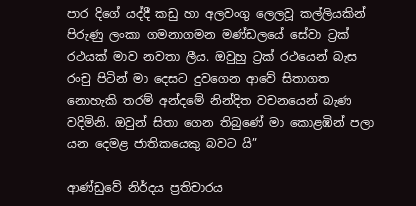පාර දිගේ යද්දී කඩු හා අලවංගු ලෙලවූ කල්ලියකින් පිරුණු ලංකා ගමනාගමන මණ්ඩලයේ සේවා ට්‍රක් රථයක් මාව නවතා ලීය. ඔවුහු ට්‍රක් රථයෙන් බැස රංචු පිටින් මා දෙසට දුවගෙන ආවේ සිතාගත නොහැකි තරම් අන්දමේ නින්දිත වචනයෙන් බැණ වදිමිනි. ඔවුන් සිතා ගෙන තිබුණේ මා කොළඹින් පලා යන දෙමළ ජාතිකයෙකු බවට යි”

ආණ්ඩුවේ නිර්දය ප්‍රතිචාරය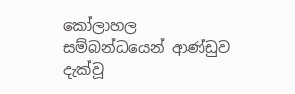කෝලාහල සම්බන්ධයෙන් ආණ්ඩුව දැක්වූ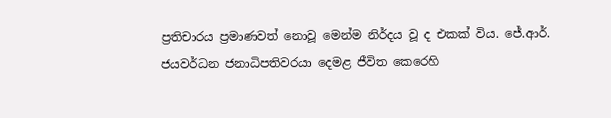ප්‍රතිචාරය ප්‍රමාණවත් නොවූ මෙන්ම නිර්දය වූ ද එකක් විය. ජේ.ආර්. ජයවර්ධන ජනාධිපතිවරයා දෙමළ ජීවිත කෙරෙහි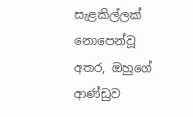සැළකිල්ලක් නොපෙන්වූ අතර, ඔහුගේ ආණ්ඩුව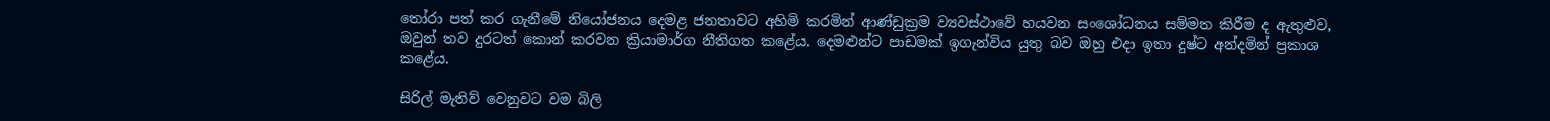තෝරා පත් කර ගැනීමේ නියෝජනය දෙමළ ජනතාවට අහිමි කරමින් ආණ්ඩුක්‍රම ව්‍යවස්ථාවේ හයවන සංශෝධනය සම්මත කිරීම ද ඇතුළුව, ඔවුන් තව දුරටත් කොන් කරවන ක්‍රියාමාර්ග නීතිගත කළේය. දෙමළුන්ට පාඩමක් ඉගැන්විය යුතු බව ඔහු එදා ඉතා දුෂ්ට අන්දමින් ප්‍රකාශ කළේය.

සිරිල් මැතිව් වෙනුවට වම බිලි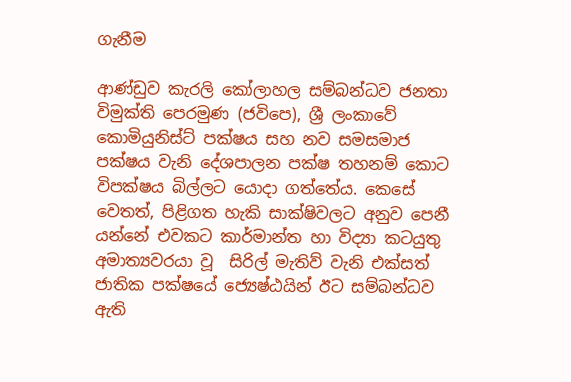ගැනීම

ආණ්ඩුව කැරලි කෝලාහල සම්බන්ධව ජනතා විමුක්ති පෙරමුණ (ජවිපෙ), ශ්‍රී ලංකාවේ කොමියුනිස්ට් පක්ෂය සහ නව සමසමාජ පක්ෂය වැනි දේශපාලන පක්ෂ තහනම් කොට විපක්ෂය බිල්ලට යොදා ගත්තේය. කෙසේ වෙතත්, පිළිගත හැකි සාක්ෂිවලට අනුව පෙනී යන්නේ එවකට කාර්මාන්ත හා විද්‍යා කටයුතු අමාත්‍යවරයා වූ  සිරිල් මැතිව් වැනි එක්සත් ජාතික පක්ෂයේ ජ්‍යෙෂ්ඨයින් ඊට සම්බන්ධව ඇති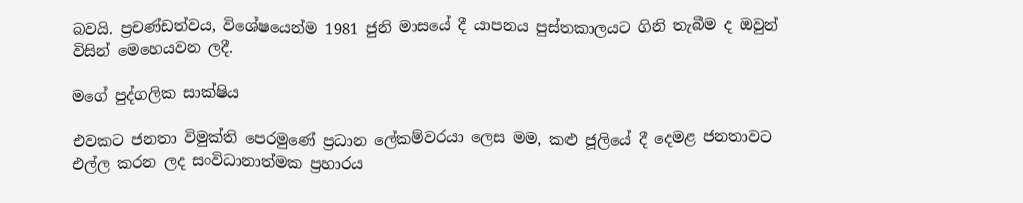බවයි. ප්‍රචණ්ඩත්වය, විශේෂයෙන්ම 1981 ජුනි මාසයේ දී යාපනය පුස්තකාලයට ගිනි තැබීම ද ඔවුන් විසින් මෙහෙයවන ලදී.

මගේ පුද්ගලික සාක්ෂිය

එවකට ජනතා විමුක්ති පෙරමුණේ ප්‍රධාන ලේකම්වරයා ලෙස මම, කළු ජූලියේ දී දෙමළ ජනතාවට එල්ල කරන ලද සංවිධානාත්මක ප්‍රහාරය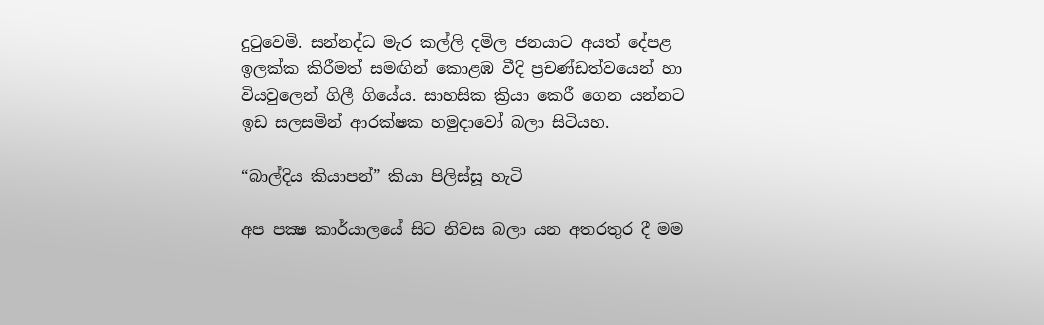දුටුවෙමි. සන්නද්ධ මැර කල්ලි දමිල ජනයාට අයත් දේපළ ඉලක්ක කිරීමත් සමඟින් කොළඹ වීදි ප්‍රචණ්ඩත්වයෙන් හා වියවුලෙන් ගිලී ගියේය. සාහසික ක්‍රියා කෙරී ගෙන යන්නට ඉඩ සලසමින් ආරක්ෂක හමුදාවෝ බලා සිටියහ.

“බාල්දිය කියාපන්” කියා පිලිස්සූ හැටි

අප පක්‍ෂ කාර්යාලයේ සිට නිවස බලා යන අතරතුර දී මම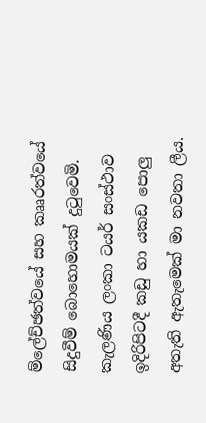ම්ලේච්ඡත්වයේ සහ කෲරත්වයේ සිදුවීම් බොහොමයක් දුටුවෙමි. කැලණිය ලංකා ටයර් සංස්ථාව ඉදිරිපිටදී කඩු හා යකඩ පොලු අතැති ඇතැමෙක් මා නවතා ලීය.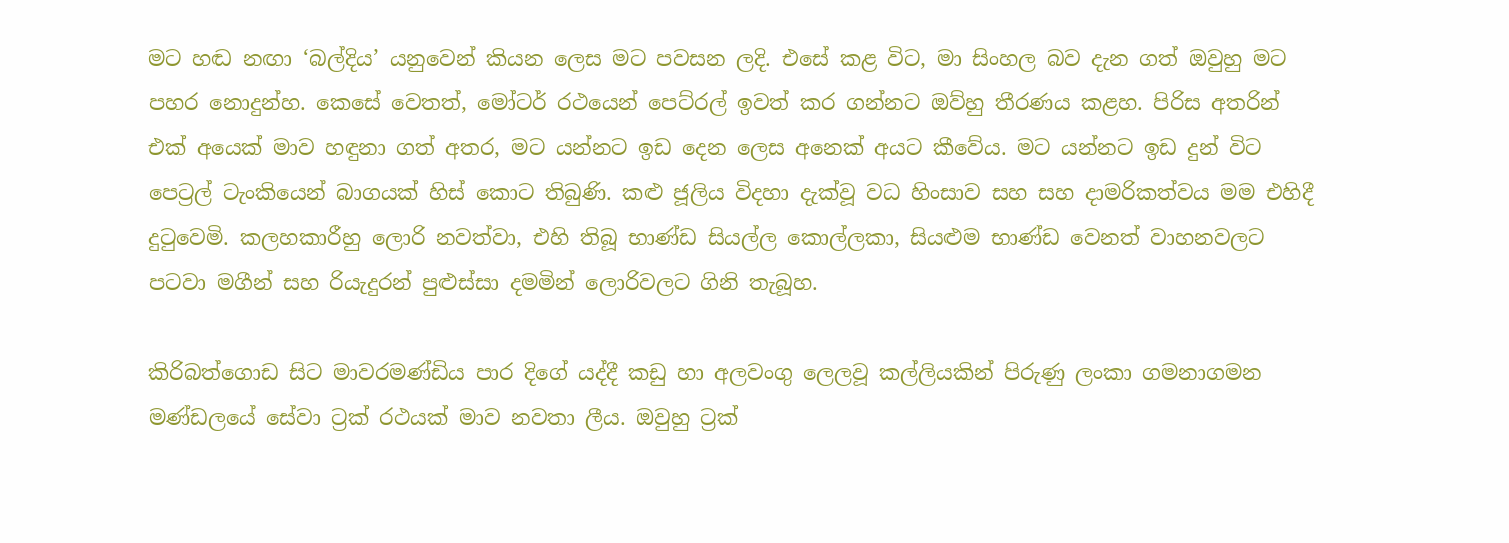මට හඬ නඟා ‘බල්දිය’ යනුවෙන් කියන ලෙස මට පවසන ලදි. එසේ කළ විට, මා සිංහල බව දැන ගත් ඔවුහු මට පහර නොදුන්හ. කෙසේ වෙතත්, මෝටර් රථයෙන් පෙට්රල් ඉවත් කර ගන්නට ඔව්හු තීරණය කළහ. පිරිස අතරින් එක් අයෙක් මාව හඳුනා ගත් අතර, මට යන්නට ඉඩ දෙන ලෙස අනෙක් අයට කීවේය. මට යන්නට ඉඩ දුන් විට පෙට්‍රල් ටැංකියෙන් බාගයක් හිස් කොට තිබුණි. කළු ජූලිය විදහා දැක්වූ වධ හිංසාව සහ සහ දාමරිකත්වය මම එහිදී දුටුවෙමි. කලහකාරීහු ලොරි නවත්වා, එහි තිබූ භාණ්ඩ සියල්ල කොල්ලකා, සියළුම භාණ්ඩ වෙනත් වාහනවලට පටවා මගීන් සහ රියැදුරන් පුළුස්සා දමමින් ලොරිවලට ගිනි තැබූහ.

කිරිබත්ගොඩ සිට මාවරමණ්ඩිය පාර දිගේ යද්දී කඩු හා අලවංගු ලෙලවූ කල්ලියකින් පිරුණු ලංකා ගමනාගමන මණ්ඩලයේ සේවා ට්‍රක් රථයක් මාව නවතා ලීය. ඔවුහු ට්‍රක්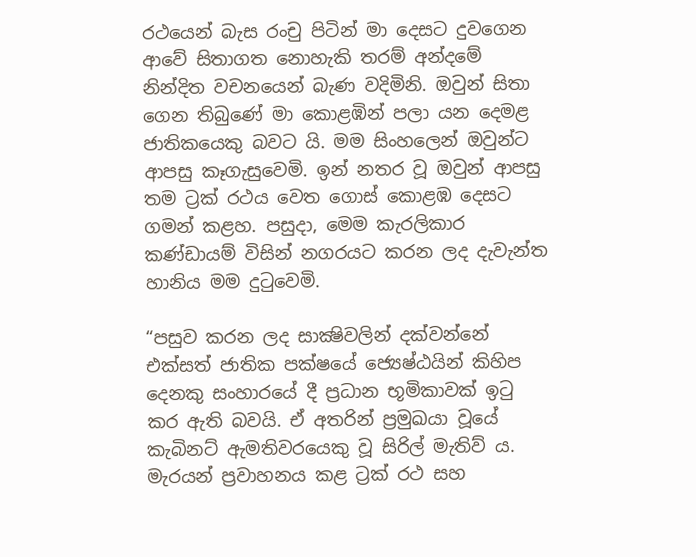රථයෙන් බැස රංචු පිටින් මා දෙසට දුවගෙන ආවේ සිතාගත නොහැකි තරම් අන්දමේ නින්දිත වචනයෙන් බැණ වදිමිනි. ඔවුන් සිතා ගෙන තිබුණේ මා කොළඹින් පලා යන දෙමළ ජාතිකයෙකු බවට යි. මම සිංහලෙන් ඔවුන්ට ආපසු කෑගැසුවෙමි. ඉන් නතර වූ ඔවුන් ආපසු තම ට්‍රක් රථය වෙත ගොස් කොළඹ දෙසට ගමන් කළහ. පසුදා, මෙම කැරලිකාර කණ්ඩායම් විසින් නගරයට කරන ලද දැවැන්ත හානිය මම දුටුවෙමි.

“පසුව කරන ලද සාක්‍ෂිවලින් දක්වන්නේ එක්සත් ජාතික පක්ෂයේ ජ්‍යෙෂ්ඨයින් කිහිප දෙනකු සංහාරයේ දී ප්‍රධාන භූමිකාවක් ඉටු කර ඇති බවයි. ඒ අතරින් ප්‍රමුඛයා වූයේ කැබිනට් ඇමතිවරයෙකු වූ සිරිල් මැතිව් ය. මැරයන් ප්‍රවාහනය කළ ට්‍රක් රථ සහ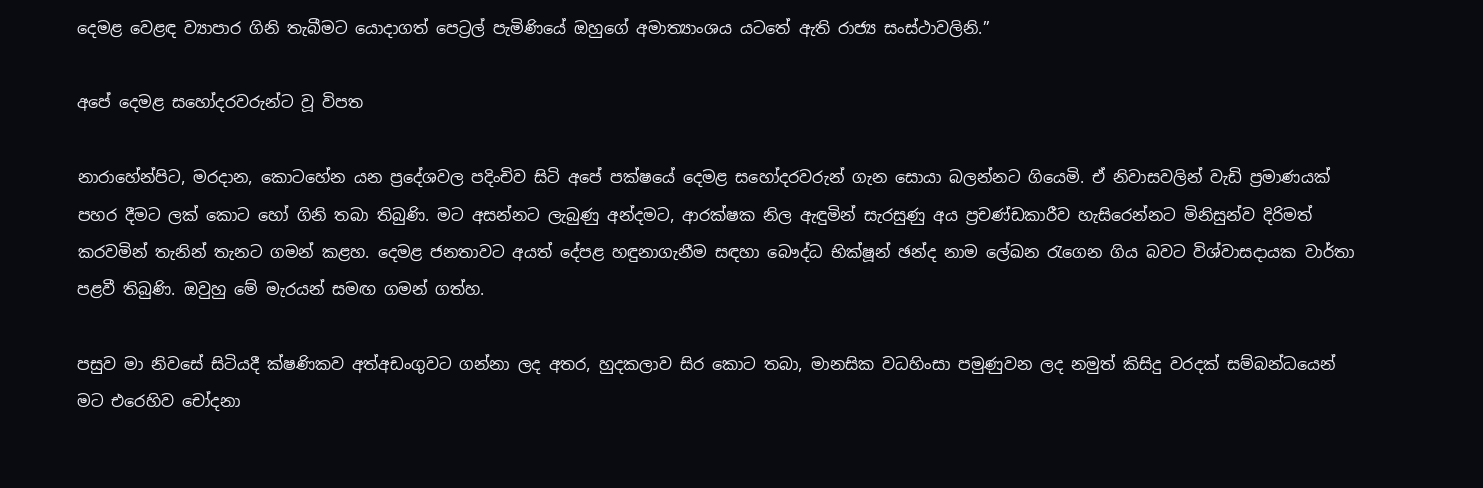දෙමළ වෙළඳ ව්‍යාපාර ගිනි තැබීමට යොදාගත් පෙට්‍රල් පැමිණියේ ඔහුගේ අමාත්‍යාංශය යටතේ ඇති රාජ්‍ය සංස්ථාවලිනි.”

අපේ දෙමළ සහෝදරවරුන්ට වූ විපත

නාරාහේන්පිට, මරදාන, කොටහේන යන ප්‍රදේශවල පදිංචිව සිටි අපේ පක්ෂයේ දෙමළ සහෝදරවරුන් ගැන සොයා බලන්නට ගියෙමි. ඒ නිවාසවලින් වැඩි ප්‍රමාණයක් පහර දීමට ලක් කොට හෝ ගිනි තබා තිබුණි. මට අසන්නට ලැබුණු අන්දමට, ආරක්ෂක නිල ඇඳුමින් සැරසුණු අය ප්‍රචණ්ඩකාරීව හැසිරෙන්නට මිනිසුන්ව දිරිමත් කරවමින් තැනින් තැනට ගමන් කළහ. දෙමළ ජනතාවට අයත් දේපළ හඳුනාගැනීම සඳහා බෞද්ධ භික්ෂූන් ඡන්ද නාම ලේඛන රැගෙන ගිය බවට විශ්වාසදායක වාර්තා පළවී තිබුණි. ඔවුහු මේ මැරයන් සමඟ ගමන් ගත්හ.

පසුව මා නිවසේ සිටියදී ක්ෂණිකව අත්අඩංගුවට ගන්නා ලද අතර, හුදකලාව සිර කොට තබා, මානසික වධහිංසා පමුණුවන ලද නමුත් කිසිදු වරදක් සම්බන්ධයෙන් මට එරෙහිව චෝදනා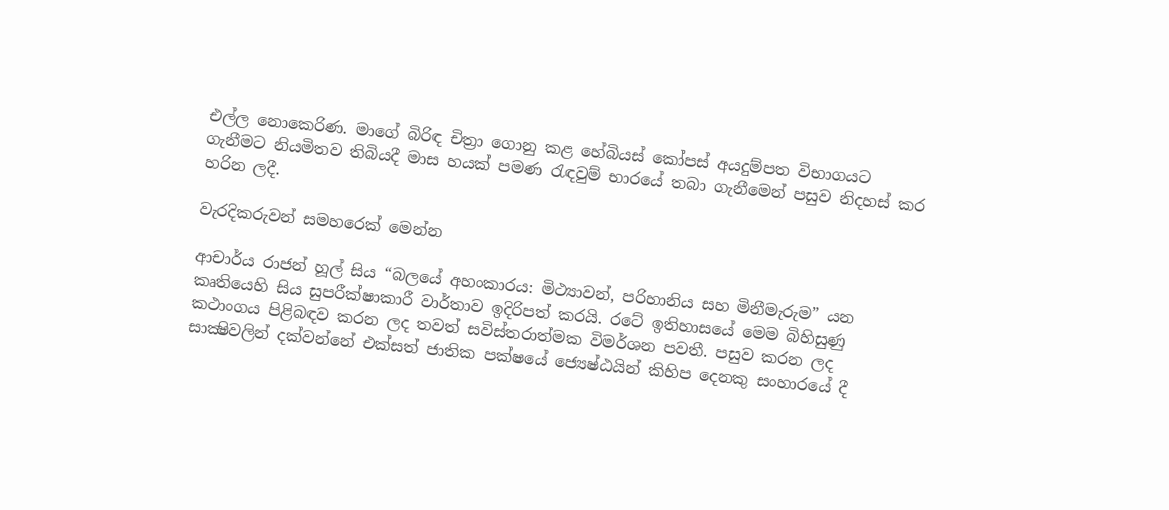එල්ල නොකෙරිණ. මාගේ බිරිඳ චිත්‍රා ගොනු කළ හේබියස් කෝපස් අයදුම්පත විභාගයට ගැනීමට නියමිතව තිබියදී මාස හයක් පමණ රැඳවුම් භාරයේ තබා ගැනීමෙන් පසුව නිදහස් කර හරින ලදී.

වැරදිකරුවන් සමහරෙක් මෙන්න

ආචාර්ය රාජන් හූල් සිය “බලයේ අහංකාරය: මිථ්‍යාවන්, පරිහානිය සහ මිනීමැරුම” යන කෘතියෙහි සිය සුපරීක්ෂාකාරී වාර්තාව ඉදිරිපත් කරයි. රටේ ඉතිහාසයේ මෙම බිහිසුණු කථාංගය පිළිබඳව කරන ලද තවත් සවිස්තරාත්මක විමර්ශන පවතී. පසුව කරන ලද සාක්‍ෂිවලින් දක්වන්නේ එක්සත් ජාතික පක්ෂයේ ජ්‍යෙෂ්ඨයින් කිහිප දෙනකු සංහාරයේ දී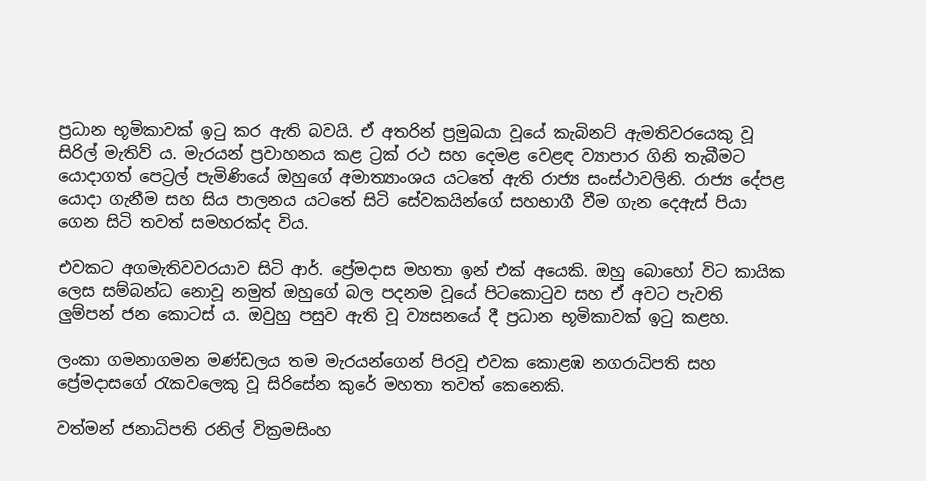ප්‍රධාන භූමිකාවක් ඉටු කර ඇති බවයි. ඒ අතරින් ප්‍රමුඛයා වූයේ කැබිනට් ඇමතිවරයෙකු වූ සිරිල් මැතිව් ය. මැරයන් ප්‍රවාහනය කළ ට්‍රක් රථ සහ දෙමළ වෙළඳ ව්‍යාපාර ගිනි තැබීමට යොදාගත් පෙට්‍රල් පැමිණියේ ඔහුගේ අමාත්‍යාංශය යටතේ ඇති රාජ්‍ය සංස්ථාවලිනි. රාජ්‍ය දේපළ යොදා ගැනීම සහ සිය පාලනය යටතේ සිටි සේවකයින්ගේ සහභාගී වීම ගැන දෙඇස් පියා ගෙන සිටි තවත් සමහරක්ද විය.

එවකට අගමැතිවවරයාව සිටි ආර්. ප්‍රේමදාස මහතා ඉන් එක් අයෙකි. ඔහු බොහෝ විට කායික ලෙස සම්බන්ධ නොවූ නමුත් ඔහුගේ බල පදනම වූයේ පිටකොටුව සහ ඒ අවට පැවති ලුම්පන් ජන කොටස් ය. ඔවුහු පසුව ඇති වූ ව්‍යසනයේ දී ප්‍රධාන භූමිකාවක් ඉටු කළහ.

ලංකා ගමනාගමන මණ්ඩලය තම මැරයන්ගෙන් පිරවූ එවක කොළඹ නගරාධිපති සහ ප්‍රේමදාසගේ රැකවලෙකු වූ සිරිසේන කුරේ මහතා තවත් කෙනෙකි.

වත්මන් ජනාධිපති රනිල් වික්‍රමසිංහ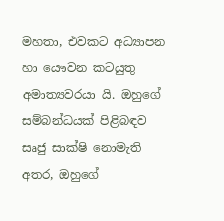මහතා, එවකට අධ්‍යාපන හා යෞවන කටයුතු අමාත්‍යවරයා යි. ඔහුගේ සම්බන්ධයක් පිළිබඳව සෘජු සාක්ෂි නොමැති අතර, ඔහුගේ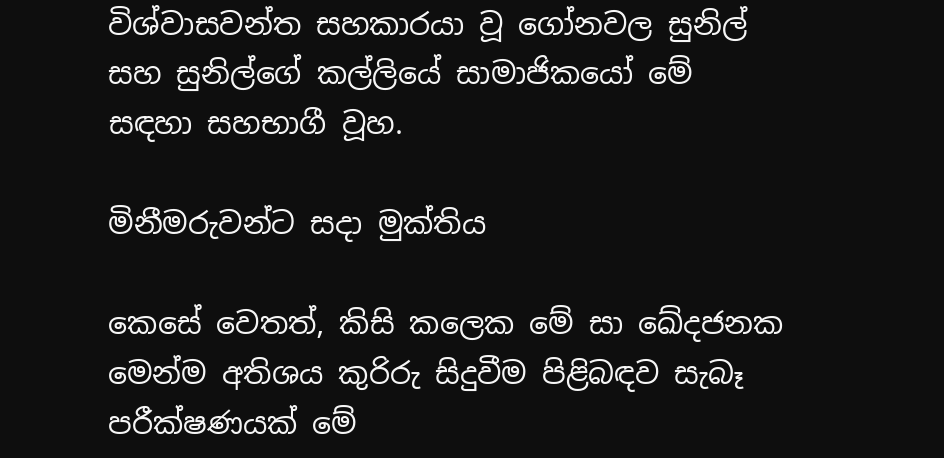විශ්වාසවන්ත සහකාරයා වූ ගෝනවල සුනිල් සහ සුනිල්ගේ කල්ලියේ සාමාජිකයෝ මේ සඳහා සහභාගී වූහ.

මිනීමරුවන්ට සදා මුක්තිය

කෙසේ වෙතත්, කිසි කලෙක මේ සා ඛේදජනක මෙන්ම අතිශය කුරිරු සිදුවීම පිළිබඳව සැබෑ පරීක්ෂණයක් මේ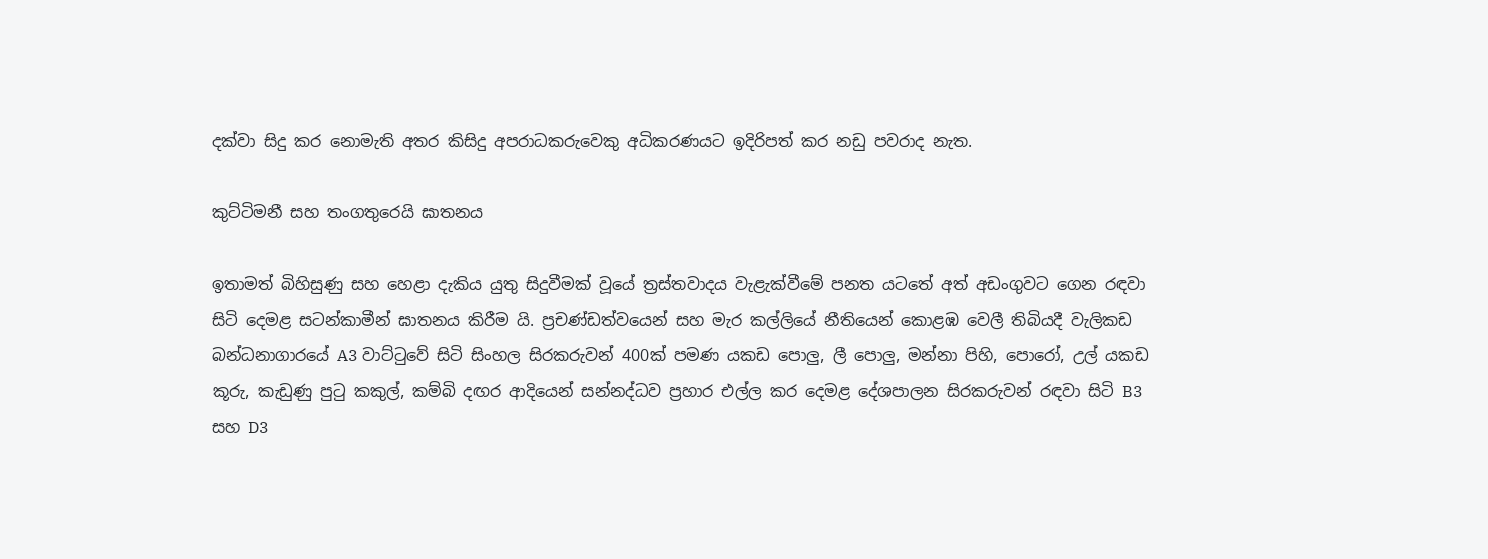දක්වා සිදු කර නොමැති අතර කිසිදු අපරාධකරුවෙකු අධිකරණයට ඉදිරිපත් කර නඩු පවරාද නැත.

කුට්ටිමනී සහ තංගතුරෙයි ඝාතනය

ඉතාමත් බිහිසුණු සහ හෙළා දැකිය යුතු සිදුවීමක් වූයේ ත්‍රස්තවාදය වැළැක්වීමේ පනත යටතේ අත් අඩංගුවට ගෙන රඳවා සිටි දෙමළ සටන්කාමීන් ඝාතනය කිරීම යි. ප්‍රචණ්ඩත්වයෙන් සහ මැර කල්ලියේ නීතියෙන් කොළඹ වෙලී තිබියදී වැලිකඩ බන්ධනාගාරයේ A3 වාට්ටුවේ සිටි සිංහල සිරකරුවන් 400ක් පමණ යකඩ පොලු, ලී පොලු, මන්නා පිහි, පොරෝ, උල් යකඩ කූරු, කැඩුණු පුටු කකුල්, කම්බි දඟර ආදියෙන් සන්නද්ධව ප්‍රහාර එල්ල කර දෙමළ දේශපාලන සිරකරුවන් රඳවා සිටි B3 සහ D3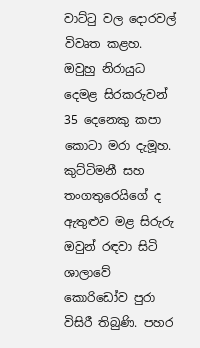වාට්ටු වල දොරවල් විවෘත කළහ. ඔවුහු නිරායුධ දෙමළ සිරකරුවන් 35 දෙනෙකු කපා කොටා මරා දැමූහ. කුට්ටිමනී සහ තංගතුරෙයිගේ ද ඇතුළුව මළ සිරුරු ඔවුන් රඳවා සිටි ශාලාවේ කොරිඩෝව පුරා විසිරී තිබුණි. පහර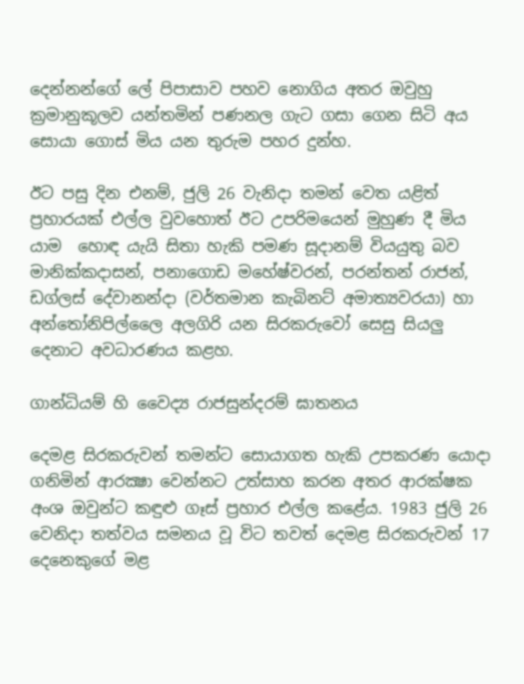දෙන්නන්ගේ ලේ පිපාසාව පහව නොගිය අතර ඔවුහු ක්‍රමානුකූලව යන්තමින් පණනල ගැට ගසා ගෙන සිටි අය සොයා ගොස් මිය යන තුරුම පහර දුන්හ.

ඊට පසු දින එනම්, ජුලි 26 වැනිදා තමන් වෙත යළිත් ප්‍රහාරයක් එල්ල වුවහොත් ඊට උපරිමයෙන් මුහුණ දී මිය යාම  හොඳ යැයි සිතා හැකි පමණ සූදානම් වියයුතු බව මානික්කදාසන්, පනාගොඩ මහේෂ්වරන්, පරන්තන් රාජන්, ඩග්ලස් දේවානන්දා (වර්තමාන කැබිනට් අමාත්‍යවරයා) හා අන්තෝනිපිල්ලෛ අලගිරි යන සිරකරුවෝ සෙසු සියලු දෙනාට අවධාරණය කළහ.

ගාන්ධියම් හි වෛද්‍ය රාජසුන්දරම් ඝාතනය

දෙමළ සිරකරුවන් තමන්ට සොයාගත හැකි උපකරණ යොදා ගනිමින් ආරක්‍ෂා වෙන්නට උත්සාහ කරන අතර ආරක්ෂක අංශ ඔවුන්ට කඳුළු ගෑස් ප්‍රහාර එල්ල කළේය. 1983 ජුලි 26 වෙනිදා තත්වය සමනය වූ විට තවත් දෙමළ සිරකරුවන් 17 දෙනෙකුගේ මළ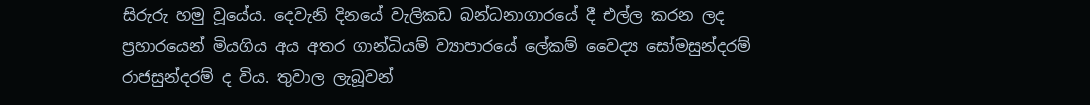සිරුරු හමු වූයේය. දෙවැනි දිනයේ වැලිකඩ බන්ධනාගාරයේ දී එල්ල කරන ලද ප්‍රහාරයෙන් මියගිය අය අතර ගාන්ධියම් ව්‍යාපාරයේ ලේකම් වෛද්‍ය සෝමසුන්දරම් රාජසුන්දරම් ද විය. තුවාල ලැබූවන්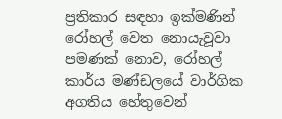ප්‍රතිකාර සඳහා ඉක්මණින් රෝහල් වෙත නොයැවූවා පමණක් නොව, රෝහල් කාර්ය මණ්ඩලයේ වාර්ගික අගතිය හේතුවෙන්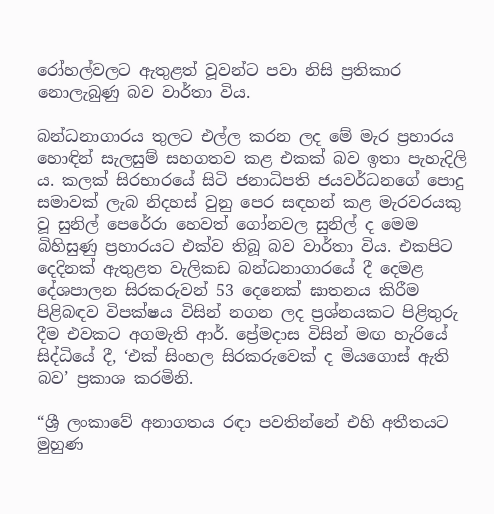රෝහල්වලට ඇතුළත් වූවන්ට පවා නිසි ප්‍රතිකාර නොලැබුණු බව වාර්තා විය.

බන්ධනාගාරය තුලට එල්ල කරන ලද මේ මැර ප්‍රහාරය හොඳින් සැලසුම් සහගතව කළ එකක් බව ඉතා පැහැදිලි ය. කලක් සිරභාරයේ සිටි ජනාධිපති ජයවර්ධනගේ පොදු සමාවක් ලැබ නිදහස් වුනු පෙර සඳහන් කළ මැරවරයකු වූ සුනිල් පෙරේරා හෙවත් ගෝනවල සුනිල් ද මෙම බිහිසුණු ප්‍රහාරයට එක්ව තිබූ බව වාර්තා විය. එකපිට දෙදිනක් ඇතුළත වැලිකඩ බන්ධනාගාරයේ දී දෙමළ දේශපාලන සිරකරුවන් 53 දෙනෙක් ඝාතනය කිරීම පිළිබඳව විපක්ෂය විසින් නගන ලද ප්‍රශ්නයකට පිළිතුරු දීම එවකට අගමැති ආර්. ප්‍රේමදාස විසින් මඟ හැරියේ සිද්ධියේ දී, ‘එක් සිංහල සිරකරුවෙක් ද මියගොස් ඇති බව’ ප්‍රකාශ කරමිනි.

“ශ්‍රී ලංකාවේ අනාගතය රඳා පවතින්නේ එහි අතීතයට මුහුණ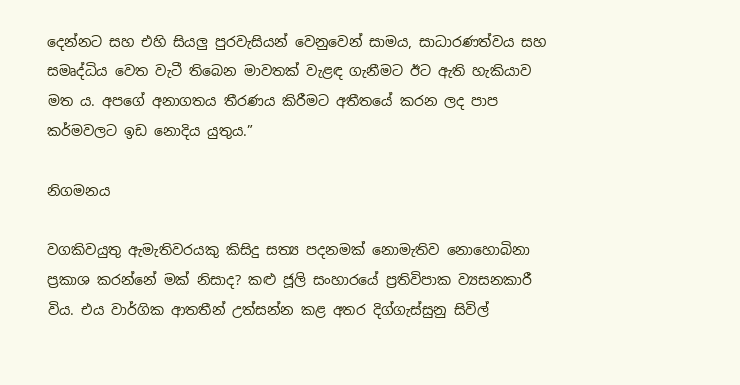දෙන්නට සහ එහි සියලු පුරවැසියන් වෙනුවෙන් සාමය, සාධාරණත්වය සහ සමෘද්ධිය වෙත වැටී තිබෙන මාවතක් වැළඳ ගැනීමට ඊට ඇති හැකියාව මත ය. අපගේ අනාගතය තීරණය කිරීමට අතීතයේ කරන ලද පාප කර්මවලට ඉඩ නොදිය යුතුය.”

නිගමනය

වගකිවයුතු ඇමැතිවරයකු කිසිදු සත්‍ය පදනමක් නොමැතිව නොහොබිනා ප්‍රකාශ කරන්නේ මක් නිසාද? කළු ජූලි සංහාරයේ ප්‍රතිවිපාක ව්‍යසනකාරී විය. එය වාර්ගික ආතතීන් උත්සන්න කළ අතර දිග්ගැස්සුනු සිවිල්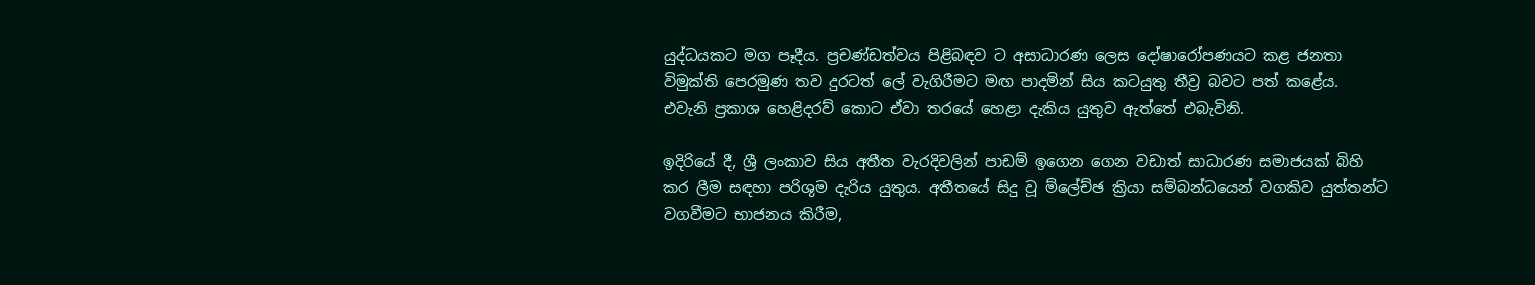යුද්ධයකට මග පෑදීය. ප්‍රචණ්ඩත්වය පිළිබඳව ට අසාධාරණ ලෙස දෝෂාරෝපණයට කළ ජනතා විමුක්ති පෙරමුණ තව දුරටත් ලේ වැගිරීමට මඟ පාදමින් සිය කටයුතු තීව්‍ර බවට පත් කළේය. එවැනි ප්‍රකාශ හෙළිදරව් කොට ඒවා තරයේ හෙළා දැකිය යුතුව ඇත්තේ එබැවිනි.

ඉදිරියේ දී, ශ්‍රී ලංකාව සිය අතීත වැරදිවලින් පාඩම් ඉගෙන ගෙන වඩාත් සාධාරණ සමාජයක් බිහි කර ලීම සඳහා පරිශුම දැරිය යුතුය. අතීතයේ සිදු වූ ම්ලේච්ඡ ක්‍රියා සම්බන්ධයෙන් වගකිව යුත්තන්ට වගවීමට භාජනය කිරීම,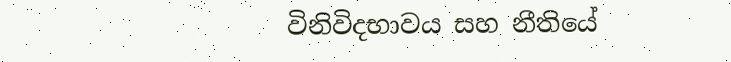විනිවිදභාවය සහ නීතියේ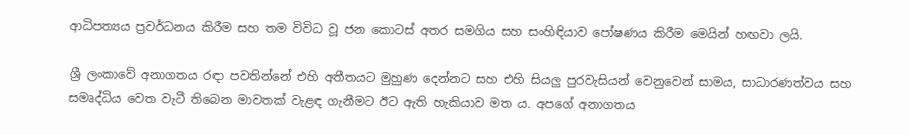ආධිපත්‍යය ප්‍රවර්ධනය කිරීම සහ තම විවිධ වූ ජන කොටස් අතර සමගිය සහ සංහිඳියාව පෝෂණය කිරීම මෙයින් හඟවා ලයි.

ශ්‍රී ලංකාවේ අනාගතය රඳා පවතින්නේ එහි අතීතයට මුහුණ දෙන්නට සහ එහි සියලු පුරවැසියන් වෙනුවෙන් සාමය, සාධාරණත්වය සහ සමෘද්ධිය වෙත වැටී තිබෙන මාවතක් වැළඳ ගැනීමට ඊට ඇති හැකියාව මත ය. අපගේ අනාගතය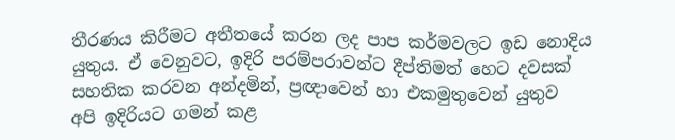තීරණය කිරීමට අතීතයේ කරන ලද පාප කර්මවලට ඉඩ නොදිය යුතුය. ඒ වෙනුවට, ඉදිරි පරම්පරාවන්ට දීප්තිමත් හෙට දවසක් සහතික කරවන අන්දමින්, ප්‍රඥාවෙන් හා එකමුතුවෙන් යුතුව අපි ඉදිරියට ගමන් කළ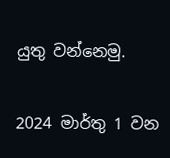යුතු වන්නෙමු.

2024 මාර්තු 1 වන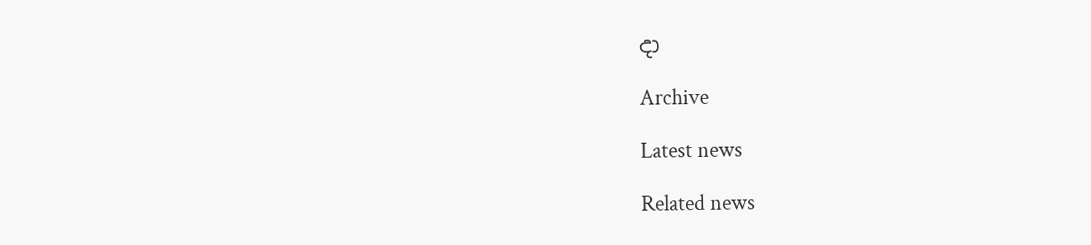දා

Archive

Latest news

Related news